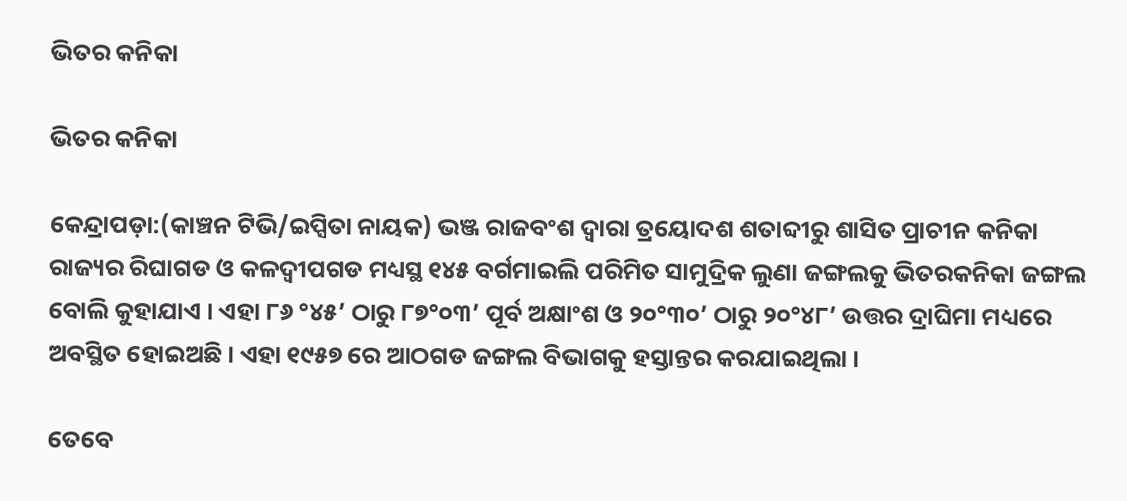ଭିତର କନିକା

ଭିତର କନିକା

କେନ୍ଦ୍ରାପଡ଼ା:(କାଞ୍ଚନ ଟିଭି/ଇପ୍ସିତା ନାୟକ) ଭଞ୍ଜ ରାଜବଂଶ ଦ୍ଵାରା ତ୍ରୟୋଦଶ ଶତାବ୍ଦୀରୁ ଶାସିତ ପ୍ରାଚୀନ କନିକା ରାଜ୍ୟର ରିଘାଗଡ ଓ କଳଦ୍ଵୀପଗଡ ମଧ୍ୟସ୍ଥ ୧୪୫ ବର୍ଗମାଇଲି ପରିମିତ ସାମୁଦ୍ରିକ ଲୁଣା ଜଙ୍ଗଲକୁ ଭିତରକନିକା ଜଙ୍ଗଲ ବୋଲି କୁହାଯାଏ । ଏହା ୮୬ °୪୫’ ଠାରୁ ୮୭°୦୩’ ପୂର୍ବ ଅକ୍ଷାଂଶ ଓ ୨୦°୩୦’ ଠାରୁ ୨୦°୪୮’ ଉତ୍ତର ଦ୍ରାଘିମା ମଧ୍ୟରେ ଅବସ୍ଥିତ ହୋଇଅଛି । ଏହା ୧୯୫୭ ରେ ଆଠଗଡ ଜଙ୍ଗଲ ବିଭାଗକୁ ହସ୍ତାନ୍ତର କରଯାଇଥିଲା ।

ତେବେ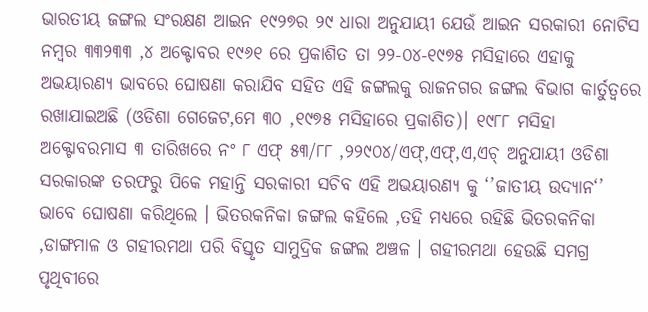ଭାରତୀୟ ଜଙ୍ଗଲ ସଂରକ୍ଷଣ ଆଇନ ୧୯୨୭ର ୨୯ ଧାରା ଅନୁଯାୟୀ ଯେଉଁ ଆଇନ ସରକାରୀ ନୋଟିସ ନମ୍ବର ୩୩୨୩୩ ,୪ ଅକ୍ଟୋବର ୧୯୬୧ ରେ ପ୍ରକାଶିତ ତା ୨୨-୦୪-୧୯୭୫ ମସିହାରେ ଏହାକୁ ଅଭୟାରଣ୍ୟ ଭାବରେ ଘୋଷଣା କରାଯିବ ସହିତ ଏହି ଜଙ୍ଗଲକୁ ରାଜନଗର ଜଙ୍ଗଲ ବିଭାଗ କାର୍ତୁତ୍ୱରେ ରଖାଯାଇଅଛି (ଓଡିଶା ଗେଜେଟ,ମେ ୩୦ ,୧୯୭୫ ମସିହାରେ ପ୍ରକାଶିତ)। ୧୯୮୮ ମସିହା ଅକ୍ଟୋବରମାସ ୩ ତାରିଖରେ ନଂ ୮ ଏଫ୍ ୫୩/୮୮ ,୨୨୯୦୪/ଏଫ୍,ଏଫ୍,ଏ,ଏଚ୍ ଅନୁଯାୟୀ ଓଡିଶା ସରକାରଙ୍କ ତରଫରୁ ପିକେ ମହାନ୍ତି ସରକାରୀ ସଚିବ ଏହି ଅଭୟାରଣ୍ୟ କୁ ‘’ଜାତୀୟ ଉଦ୍ୟାନ‘’ ଭାବେ ଘୋଷଣା କରିଥିଲେ । ଭିତରକନିକା ଜଙ୍ଗଲ କହିଲେ ,ତହି ମଧ୍ୟରେ ରହିଛି ଭିତରକନିକା ,ଡାଙ୍ଗମାଳ ଓ ଗହୀରମଥା ପରି ବିସ୍ତୃତ ସାମୁଦ୍ରିକ ଜଙ୍ଗଲ ଅଞ୍ଚଳ । ଗହୀରମଥା ହେଉଛି ସମଗ୍ର ପୃଥିବୀରେ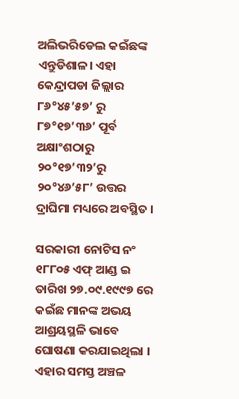ଅଲିଭରିଡେଲ କଇଁଛଙ୍କ ଏନ୍ତୁଡିଶାଳ। ଏହା କେନ୍ଦ୍ରାପଡା ଜିଲ୍ଲାର ୮୬°୪୫’୫୭’ ରୁ ୮୭°୧୭’୩୬’ ପୂର୍ବ ଅକ୍ଷାଂଶଠାରୁ ୨୦°୧୭’୩୨’ରୁ ୨୦°୪୬’୫୮’ ଉତ୍ତର ଦ୍ରାଘିମା ମଧ୍ୟରେ ଅବସ୍ଥିତ ।

ସରକାରୀ ନୋଟିସ ନଂ ୧୮୮୦୫ ଏଫ୍ ଆଣ୍ଡ ଇ ତାରିଖ ୨୭.୦୯.୧୯୯୭ ରେ କଇଁଛ ମାନଙ୍କ ଅଭୟ ଆଶ୍ରୟସ୍ଥଳି ଭାବେ ଘୋଷଣା କରଯାଇଥିଲା । ଏହାର ସମସ୍ତ ଅଞ୍ଚଳ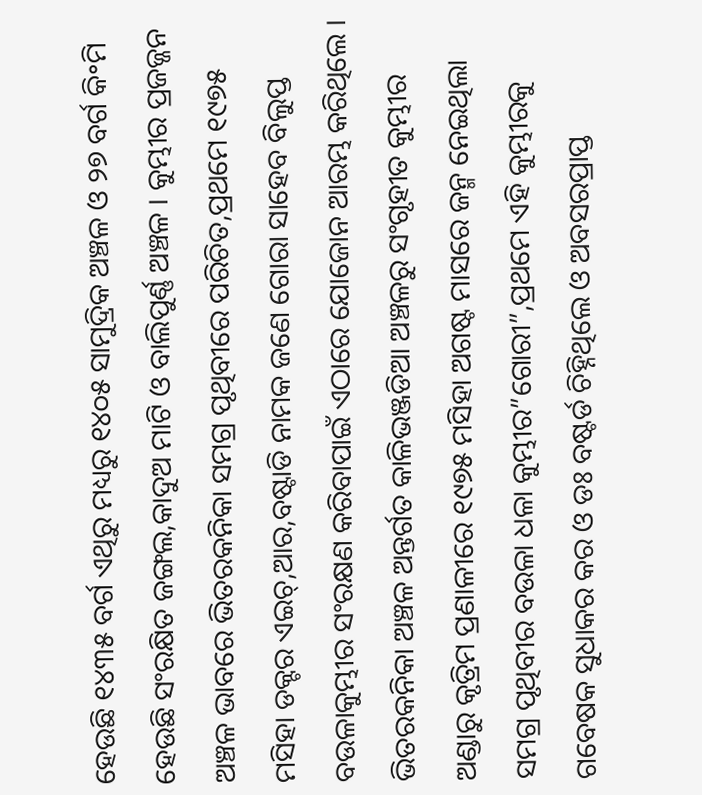ହେଉଛି ୧୪୩୫ ବର୍ଗ ଏଥିରୁ ମଧ୍ୟରୁ ୧୪୦୫ ସାମୁଦ୍ରିକ ଅଞ୍ଚଳ ଓ ୨୭ ବର୍ଗ କି॰ମି ହେଉଛି ସଂରକ୍ଷିତ ଜଙ୍ଗଲ,କାଦୁଅ ମାଟି ଓ ବାଲିପୁର୍ଣ୍ଣ ଅଞ୍ଚଳ । କୁମ୍ଭୀର ପ୍ରଜଜ୍ଜନ ଅଞ୍ଚଳ ଭାବରେ ଭିତରକନିକା ସମଗ୍ର ପୃଥିବୀରେ ପରିଚିତ,ପ୍ରଥମେ ୧୯୭୫ ମସିହା ଡକ୍ଟର ଏଇଚ୍,ଆର,ବଷ୍ଟାଡି ନାମକ ଜଣେ ଗୋରା ସାହେବ ବିଲୁପ୍ତ ବଉଳାକୁମ୍ଭୀର ସଂରକ୍ଷଣ କରିବାପାଇଁ ଏଠାରେ ଯୋଜୋନ ଆରମ୍ଭ କରିଥିଲେ । ଭିତରକନିକା ଅଞ୍ଚଳ ଅନ୍ତର୍ଗତ କାଳିଭଞ୍ଜଡିଆ ଅଞ୍ଚଳରୁ ସଂଗୃହୀତ କୁମ୍ଭୀର ଅଣ୍ଡାରୁ କୃତ୍ରିମ ପ୍ରଣାଳୀରେ ୧୯୭୫ ମସିହା ଅଗଷ୍ଟ ମାସରେ ଜନ୍ମ ନେଇଥିଲା ସମଗ୍ର ପୃଥିବୀର ବଉଳା ଧଳା କୁମ୍ଭୀର”ଗୋରୀ”,ପ୍ରଥମେ ଏହି କୁମ୍ଭୀରକୁ ଗବେଷକ ସୁଧାକର କର ଓ ଡଃ ବଷ୍ଟର୍ଡ ଚିହ୍ନିଥିଲେ ଓ ଅବସରପ୍ରାପ୍ତ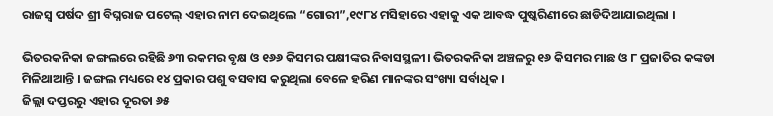ରାଜସ୍ୱ ପର୍ଷଦ ଶ୍ରୀ ବିଘ୍ନରାଜ ପଟେଲ୍ ଏହାର ନାମ ଦେଇଥିଲେ “ଗୋରୀ”,୧୯୮୪ ମସିହାରେ ଏହାକୁ ଏକ ଆବଦ୍ଧ ପୁଷ୍କରିଣୀରେ ଛାଡିଦିଆଯାଇଥିଲା ।

ଭିତରକନିକା ଜଙ୍ଗଲରେ ରହିଛି ୬୩ ରକମର ବୃକ୍ଷ ଓ ୧୬୬ କିସମର ପକ୍ଷୀଙ୍କର ନିବାସସ୍ଥଳୀ। ଭିତରକନିକା ଅଞ୍ଚଳରୁ ୧୬ କିସମର ମାଛ ଓ ୮ ପ୍ରଜାତିର କଙ୍କଡା ମିଳିଥାଆନ୍ତି । ଜଙ୍ଗଲ ମଧ୍ୟରେ ୧୪ ପ୍ରକାର ପଶୁ ବସବାସ କରୁଥିଲା ବେଳେ ହରିଣ ମାନଙ୍କର ସଂଖ୍ୟା ସର୍ବାଧିକ ।
ଜିଲ୍ଲା ଦପ୍ତରରୁ ଏହାର ଦୂରତା ୬୫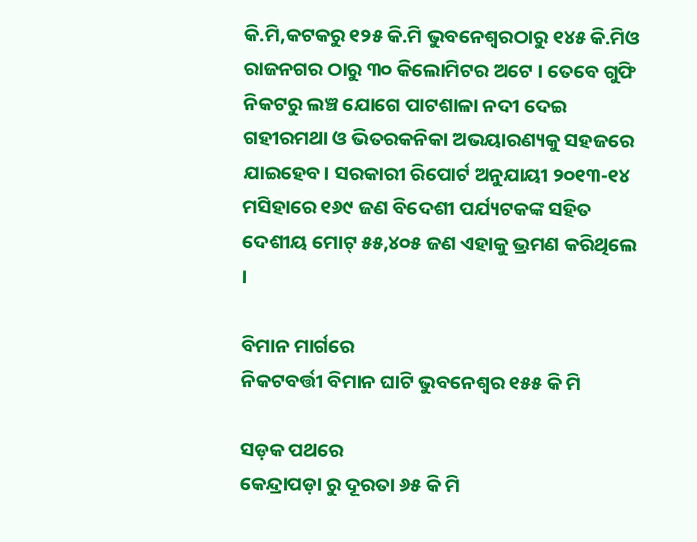କି.ମି,କଟକରୁ ୧୨୫ କି.ମି ଭୁବନେଶ୍ଵରଠାରୁ ୧୪୫ କି.ମିଓ ରାଜନଗର ଠାରୁ ୩୦ କିଲୋମିଟର ଅଟେ । ତେବେ ଗୁଫି ନିକଟରୁ ଲଞ୍ଚ ଯୋଗେ ପାଟଶାଳା ନଦୀ ଦେଇ ଗହୀରମଥା ଓ ଭିତରକନିକା ଅଭୟାରଣ୍ୟକୁ ସହଜରେ ଯାଇହେବ। ସରକାରୀ ରିପୋର୍ଟ ଅନୁଯାୟୀ ୨୦୧୩-୧୪ ମସିହାରେ ୧୬୯ ଜଣ ବିଦେଶୀ ପର୍ଯ୍ୟଟକଙ୍କ ସହିତ ଦେଶୀୟ ମୋଟ୍ ୫୫,୪୦୫ ଜଣ ଏହାକୁ ଭ୍ରମଣ କରିଥିଲେ ।

ବିମାନ ମାର୍ଗରେ
ନିକଟବର୍ତ୍ତୀ ବିମାନ ଘାଟି ଭୁବନେଶ୍ବର ୧୫୫ କି ମି

ସଡ଼କ ପଥରେ
କେନ୍ଦ୍ରାପଡ଼ା ରୁ ଦୂରତା ୬୫ କି ମି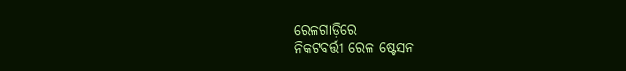ରେଳଗାଡ଼ିରେ
ନିକଟବର୍ତ୍ତୀ ରେଳ ଷ୍ଟେସନ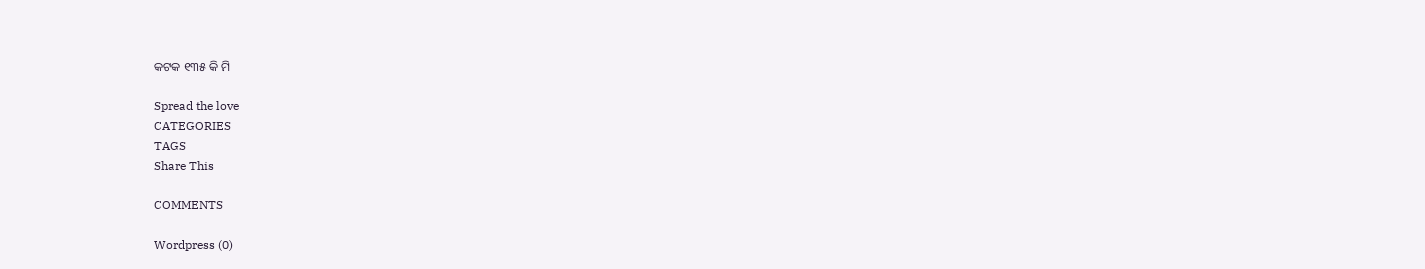କଟକ ୧୩୫ କି ମି

Spread the love
CATEGORIES
TAGS
Share This

COMMENTS

Wordpress (0)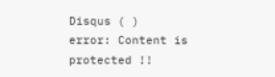Disqus ( )
error: Content is protected !!